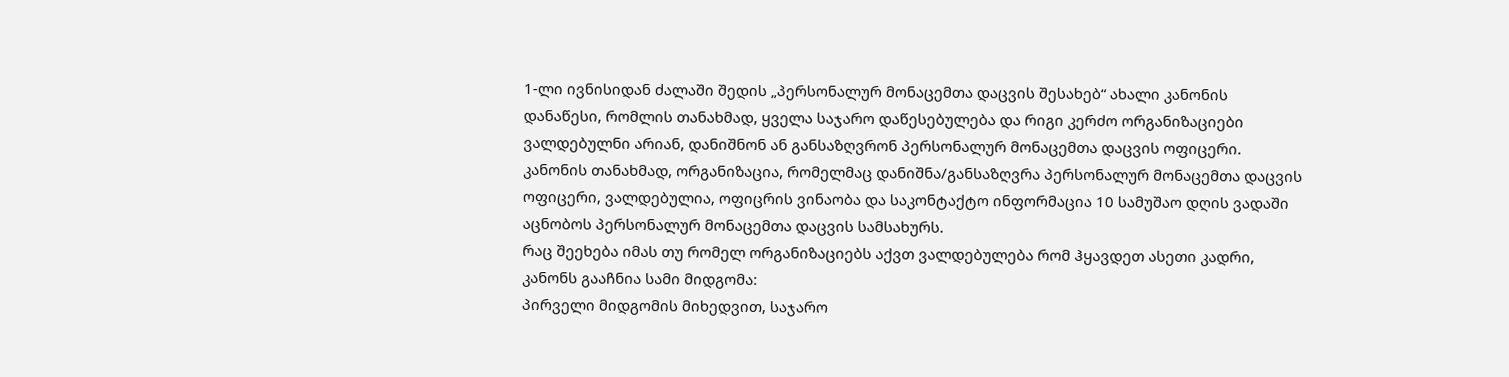1-ლი ივნისიდან ძალაში შედის „პერსონალურ მონაცემთა დაცვის შესახებ“ ახალი კანონის დანაწესი, რომლის თანახმად, ყველა საჯარო დაწესებულება და რიგი კერძო ორგანიზაციები ვალდებულნი არიან, დანიშნონ ან განსაზღვრონ პერსონალურ მონაცემთა დაცვის ოფიცერი.
კანონის თანახმად, ორგანიზაცია, რომელმაც დანიშნა/განსაზღვრა პერსონალურ მონაცემთა დაცვის ოფიცერი, ვალდებულია, ოფიცრის ვინაობა და საკონტაქტო ინფორმაცია 10 სამუშაო დღის ვადაში აცნობოს პერსონალურ მონაცემთა დაცვის სამსახურს.
რაც შეეხება იმას თუ რომელ ორგანიზაციებს აქვთ ვალდებულება რომ ჰყავდეთ ასეთი კადრი, კანონს გააჩნია სამი მიდგომა:
პირველი მიდგომის მიხედვით, საჯარო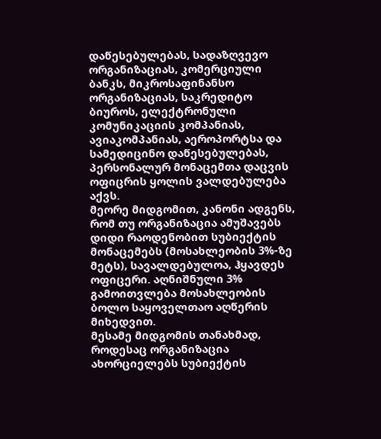დაწესებულებას, სადაზღვევო ორგანიზაციას, კომერციული ბანკს, მიკროსაფინანსო ორგანიზაციას, საკრედიტო ბიუროს, ელექტრონული კომუნიკაციის კომპანიას, ავიაკომპანიას, აეროპორტსა და სამედიცინო დაწესებულებას, პერსონალურ მონაცემთა დაცვის ოფიცრის ყოლის ვალდებულება აქვს.
მეორე მიდგომით, კანონი ადგენს, რომ თუ ორგანიზაცია ამუშავებს დიდი რაოდენობით სუბიექტის მონაცემებს (მოსახლეობის 3%-ზე მეტს), სავალდებულოა, ჰყავდეს ოფიცერი. აღნიშნული 3% გამოითვლება მოსახლეობის ბოლო საყოველთაო აღწერის მიხედვით.
მესამე მიდგომის თანახმად, როდესაც ორგანიზაცია ახორციელებს სუბიექტის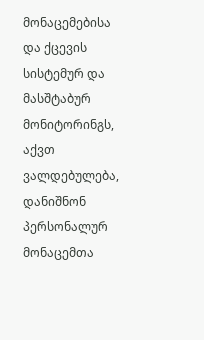მონაცემებისა და ქცევის სისტემურ და მასშტაბურ მონიტორინგს, აქვთ ვალდებულება, დანიშნონ პერსონალურ მონაცემთა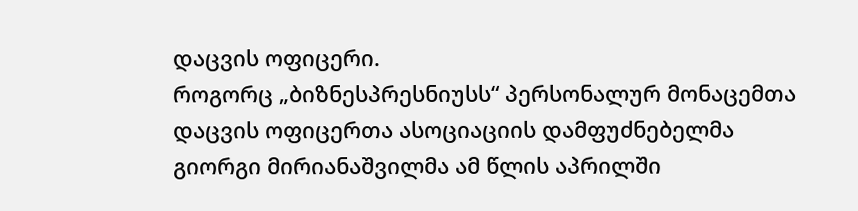დაცვის ოფიცერი.
როგორც „ბიზნესპრესნიუსს“ პერსონალურ მონაცემთა დაცვის ოფიცერთა ასოციაციის დამფუძნებელმა გიორგი მირიანაშვილმა ამ წლის აპრილში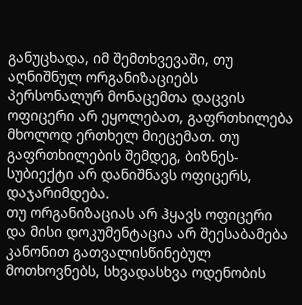განუცხადა, იმ შემთხვევაში, თუ აღნიშნულ ორგანიზაციებს პერსონალურ მონაცემთა დაცვის ოფიცერი არ ეყოლებათ, გაფრთხილება მხოლოდ ერთხელ მიეცემათ. თუ გაფრთხილების შემდეგ, ბიზნეს-სუბიექტი არ დანიშნავს ოფიცერს, დაჯარიმდება.
თუ ორგანიზაციას არ ჰყავს ოფიცერი და მისი დოკუმენტაცია არ შეესაბამება კანონით გათვალისწინებულ მოთხოვნებს, სხვადასხვა ოდენობის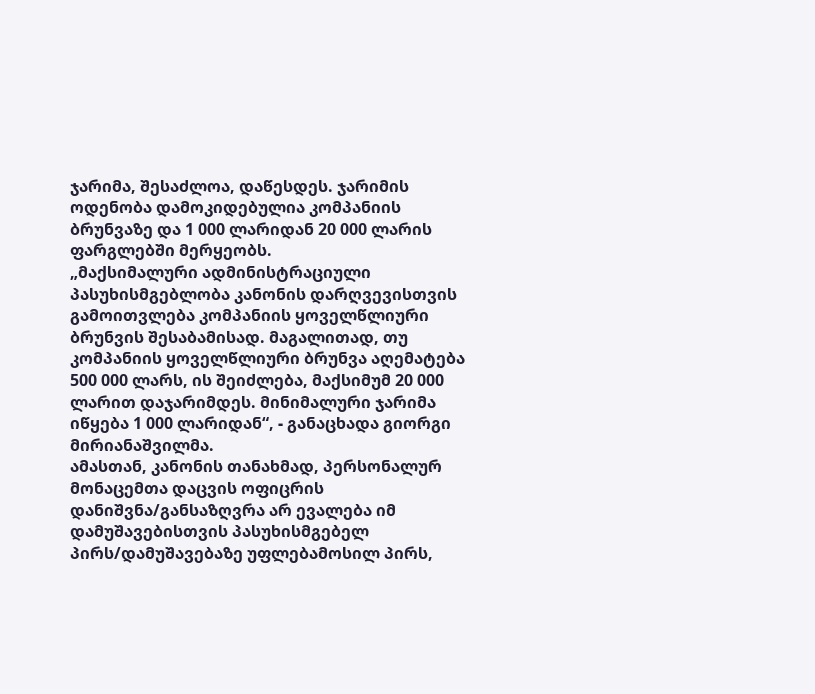ჯარიმა, შესაძლოა, დაწესდეს. ჯარიმის ოდენობა დამოკიდებულია კომპანიის ბრუნვაზე და 1 000 ლარიდან 20 000 ლარის ფარგლებში მერყეობს.
„მაქსიმალური ადმინისტრაციული პასუხისმგებლობა კანონის დარღვევისთვის გამოითვლება კომპანიის ყოველწლიური ბრუნვის შესაბამისად. მაგალითად, თუ კომპანიის ყოველწლიური ბრუნვა აღემატება 500 000 ლარს, ის შეიძლება, მაქსიმუმ 20 000 ლარით დაჯარიმდეს. მინიმალური ჯარიმა იწყება 1 000 ლარიდან“, - განაცხადა გიორგი მირიანაშვილმა.
ამასთან, კანონის თანახმად, პერსონალურ მონაცემთა დაცვის ოფიცრის დანიშვნა/განსაზღვრა არ ევალება იმ დამუშავებისთვის პასუხისმგებელ პირს/დამუშავებაზე უფლებამოსილ პირს,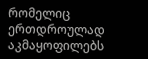რომელიც ერთდროულად აკმაყოფილებს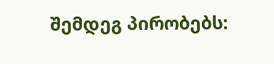შემდეგ პირობებს: